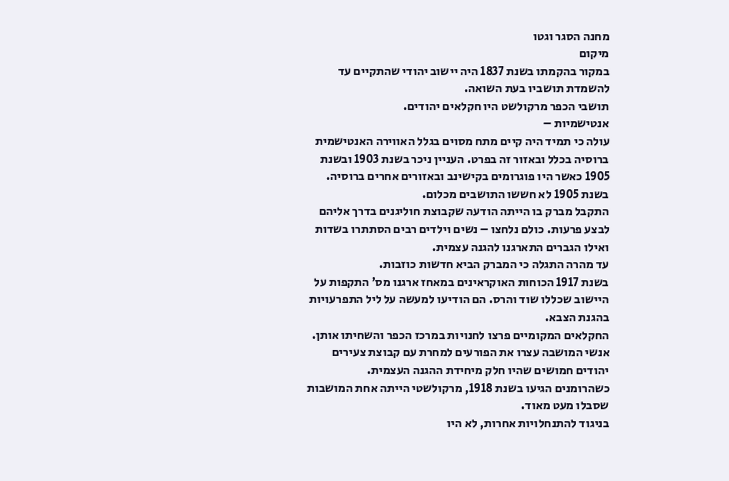מחנה הסגר וגטו
מיקום
במקור בהקמתו בשנת 1837 היה יישוב יהודי שהתקיים עד להשמדת תושביו בעת השואה.
תושבי הכפר מרקולשט היו חקלאים יהודים.
אנטישמיות –
עולה כי תמיד היה קיים מתח מסוים בגלל האווירה האנטישמית ברוסיה בכלל ובאזור זה בפרט. העניין ניכר בשנת 1903 ובשנת 1905 כאשר היו פוגרומים בקישינב ובאזורים אחרים ברוסיה.
בשנת 1905 לא חששו התושבים מכלום.
התקבל מברק בו הייתה הודעה שקבוצת חוליגנים בדרך אליהם לבצע פרעות. כולם נלחצו – נשים וילדים רבים הסתתרו בשדות ואילו הגברים התארגנו להגנה עצמית.
עד מהרה התגלה כי המברק הביא חדשות כוזבות.
בשנת 1917 הכוחות האוקראינים במאחז ארגנו מס’ התקפות על היישוב שכללו שוד והרס. הם הודיעו למעשה על ליל התפרעויות בהגנת הצבא.
החקלאים המקומיים פרצו לחנויות במרכז הכפר והשחיתו אותן.
אנשי המושבה עצרו את הפורעים למחרת עם קבוצת צעירים יהודים חמושים שהיו חלק מיחידת ההגנה העצמית.
כשהרומנים הגיעו בשנת 1918, מרקולשטי הייתה אחת המושבות שסבלו מעט מאוד.
בניגוד להתנחלויות אחרות, לא היו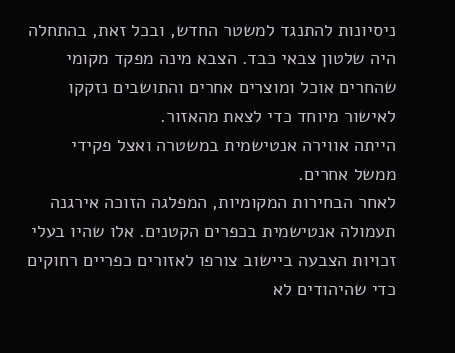ניסיונות להתנגד למשטר החדש, ובכל זאת, בהתחלה היה שלטון צבאי כבד. הצבא מינה מפקד מקומי שהחרים אוכל ומוצרים אחרים והתושבים נזקקו לאישור מיוחד כדי לצאת מהאזור.
הייתה אווירה אנטישמית במשטרה ואצל פקידי ממשל אחרים.
לאחר הבחירות המקומיות, המפלגה הזוכה אירגנה תעמולה אנטישמית בכפרים הקטנים. אלו שהיו בעלי זכויות הצבעה ביישוב צורפו לאזורים כפריים רחוקים כדי שהיהודים לא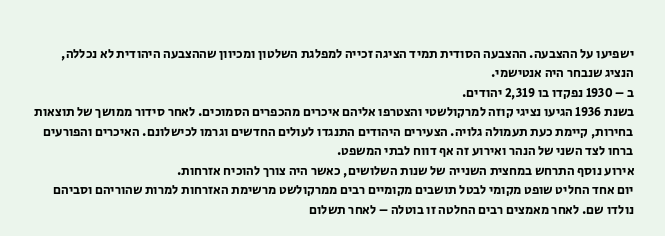ישפיעו על ההצבעה. ההצבעה הסודית תמיד הציגה זכייה למפלגת השלטון ומכיוון שההצבעה היהודית לא נכללה, הנציג שנבחר היה אנטישמי.
ב – 1930 נפקדו בו 2,319 יהודים.
בשנת 1936 הגיעו נציגי קוזה למרקולשטי והצטרפו אליהם איכרים מהכפרים הסמוכים. לאחר סידור ממושך של תוצאות בחירות, קיימת כעת תעמולה גלויה. הצעירים היהודים התנגדו לעולים החדשים וגרמו לכישלונם. האיכרים והפורעים ברחו לצד השני של הנהר ואירוע זה אף דווח לבתי המשפט.
אירוע נוסף התרחש במחצית השנייה של שנות השלושים, כאשר היה צורך להוכיח אזרחות.
יום אחד החליט שופט מקומי לבטל תושבים מקומיים רבים ממרקולשט מרשימת האזרחות למרות שהוריהם וסביהם נולדו שם. לאחר מאמצים רבים החלטה זו בוטלה – לאחר תשלום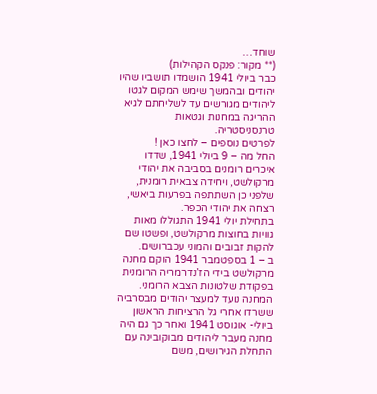שוחד…
(** מקור: פנקס הקהילות)
כבר ביולי 1941 הושמדו תושביו שהיו יהודים ובהמשך שימש המקום לגטו ליהודים מגורשים עד לשליחתם לגיא ההריגה במחנות וגטאות טרנסניסטריה.
לפרטים נוספים – לחצו כאן !
החל מה – 9 ביולי 1941, שדדו איכרים רומנים בסביבה את יהודי מרקולשט, ויחידה צבאית רומנית, שלפני כן השתתפה בפרעות ביאשי, רצחה את יהודי הכפר.
בתחילת יולי 1941 התגוללו מאות גוויות בחוצות מרקולשט, ופשטו שם להקות זבובים והמוני עכברושים.
ב – 1 בספטמבר 1941 הוקם מחנה מרקולשט בידי הז’נדרמריה הרומנית בפקודת שלטונות הצבא הרומני.
המחנה נועד למעצר יהודים מבסרביה ששרדו אחרי גל הרציחות הראשון ביולי- אוגוסט 1941 ואחר כך גם היה מחנה מעבר ליהודים מבוקובינה עם התחלת הגירושים, משם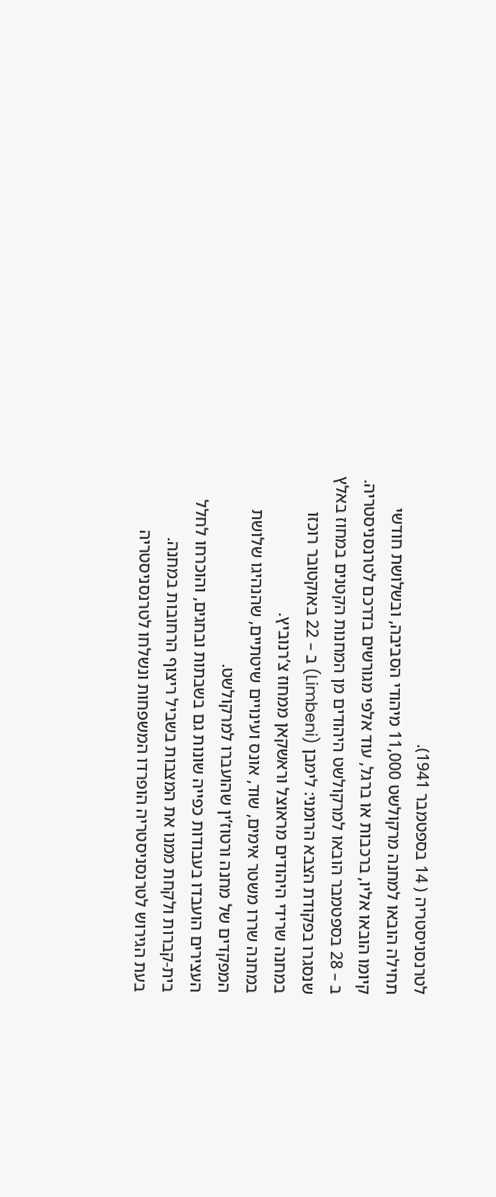לטרנסניסטריה ( 14 בספטמבר 1941).
תחילה הובאו למחנה מרקולשט 11,000 מיהודי הסביבה, ובשלושת חודשי קיומו הובאו אליו, ברכבות או ברגל, עוד אלפי מגורשים בדרכם לטרנסניסטריה.
ב – 28 בספטמבר הובאו למרקולשט היהודים מן המחנות הקטנים במחוז באלץ שנסגרו בפקודת הצבא הרומני: לימבן (Limbeni) ב – 22 באוקטובר רוכזו במחנה שרידי היהודים מראוצל וראשקאן ממחוז צ’רנוביץ.
במחנה שררו משטר אימים, שוד, אונס ועינויים שיטתיים, שהנהיגו שלושת המפקדים של מחנה ורטוז’ין שהועברו למרקולשט.
העצירים הועבדו בעבודות כפייה שונות גם בשבתות ובחגים, והוכרחו לחלל בית-קברות ולקחת ממנו את המצבות בשביל ריצוף הרחובות במחנה.
בעת הגירוש לטרנסניסטריה הופרדו המשפחות ונשלחו לטרנסניסטריה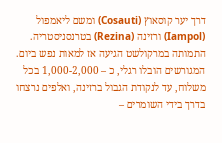דרך יער קוסאוץ (Cosauti) ומשם ליאמפול (Iampol) ורזינה (Rezina) בטרנסניסטריה.
התמותה במרקולשט הגיעה אז למאות נפש ביום.
המגורשים הובלו רגלי, כ – 1,000-2,000 בכל משלוח, עד לנקודת הגבול ברזינה, ואלפים נרצחו בדרך בידי השומרים –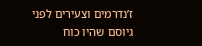ז’נדרמים וצעירים לפני גיוסם שהיו כוח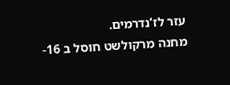עזר לז’נדרמים.
מחנה מרקולשט חוסל ב 16-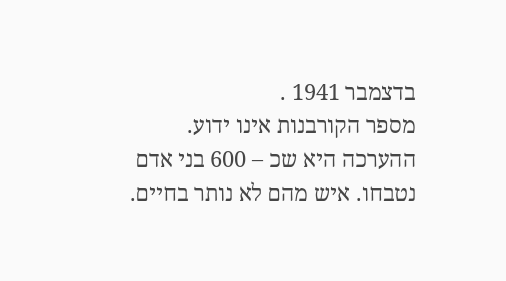בדצמבר 1941 .
מספר הקורבנות אינו ידוע.
ההערכה היא שכ – 600 בני אדם נטבחו. איש מהם לא נותר בחיים.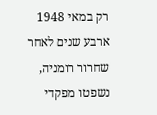רק במאי 1948 ארבע שנים לאחר שחרור רומניה, נשפטו מפקדי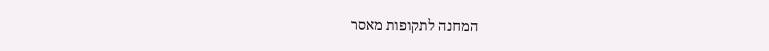המחנה לתקופות מאסר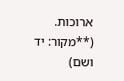ארוכות.
(**מקור: יד ושם)